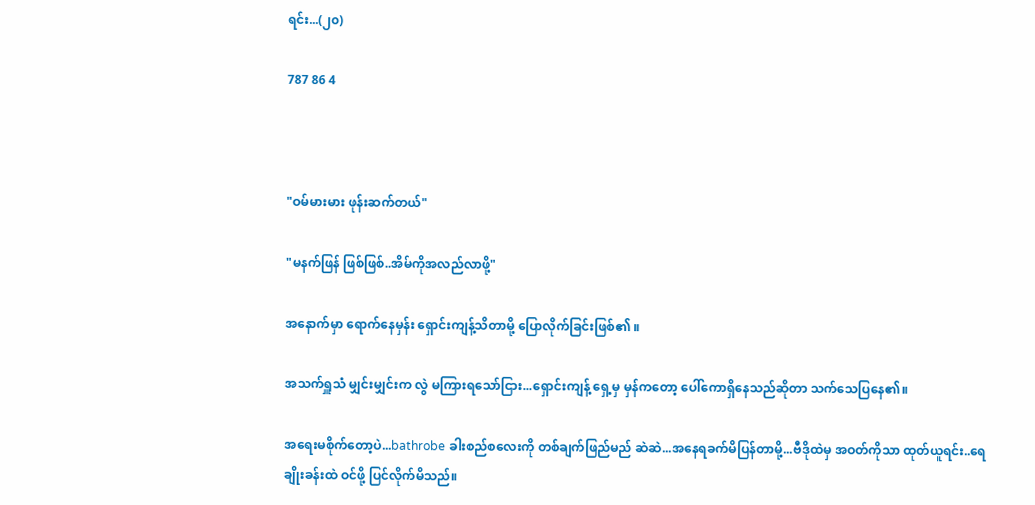ရင်း...(၂၀)

787 86 4



"ဝမ်မားမား ဖုန်းဆက်တယ်"

"မနက်ဖြန် ဖြစ်ဖြစ်..အိမ်ကိုအလည်လာဖို့"

အနောက်မှာ ရောက်နေမှန်း ရှောင်းကျန့်သိတာမို့ ပြောလိုက်ခြင်းဖြစ်၏ ။

အသက်ရှူသံ မျှင်းမျှင်းက လွဲ မကြားရသော်ငြား...ရှောင်းကျန့် ရှေ့မှ မှန်ကတော့ ပေါ်ကောရှိနေသည်ဆိုတာ သက်သေပြနေ၏။

အရေးမစိုက်တော့ပဲ...bathrobe ခါးစည်စလေးကို တစ်ချက်ဖြည်မည် ဆဲဆဲ...အနေရခက်မိပြန်တာမို့...ဗီဒိုထဲမှ အဝတ်ကိုသာ ထုတ်ယူရင်း..ရေချိုးခန်းထဲ ဝင်ဖို့ ပြင်လိုက်မိသည်။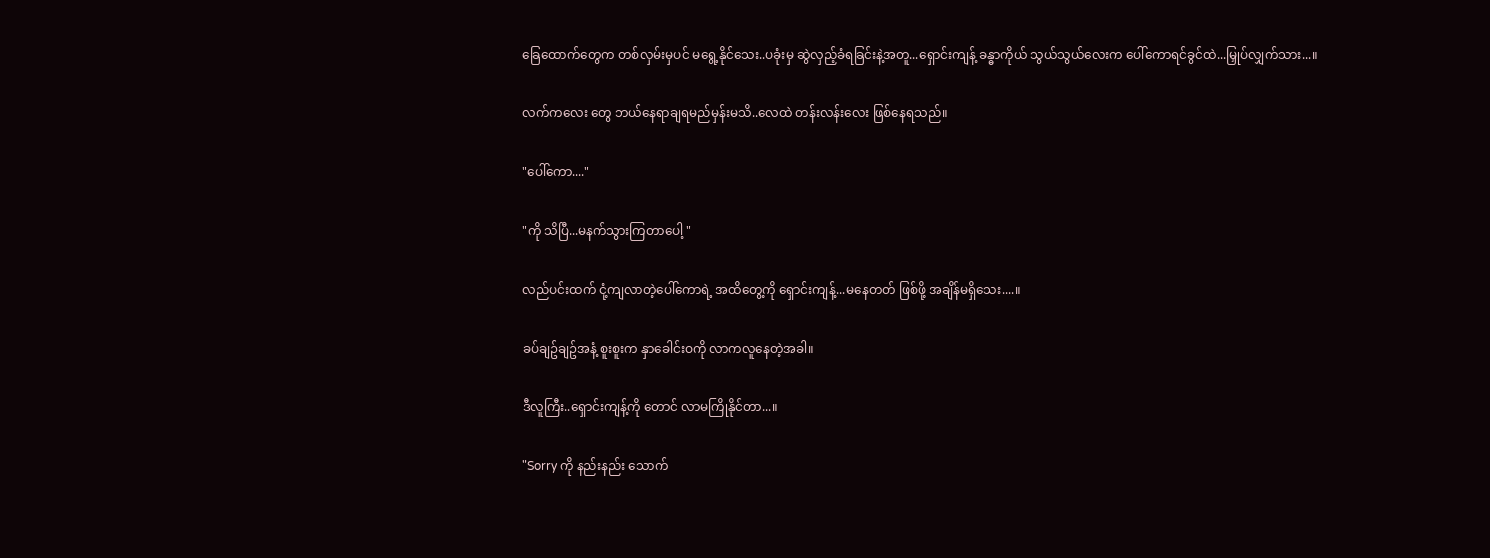ခြေထောက်တွေက တစ်လှမ်းမှပင် မရွေ့နိုင်သေး..ပခုံးမှ ဆွဲလှည့်ခံရခြင်းနဲ့အတူ...ရှောင်းကျန့် ခန္ဓာကိုယ် သွယ်သွယ်လေးက ပေါ်ကောရင်ခွင်ထဲ...မြှုပ်လျှက်သား...။

လက်ကလေး တွေ ဘယ်နေရာချရမည်မှန်းမသိ..လေထဲ တန်းလန်းလေး ဖြစ်နေရသည်။

"ပေါ်ကော...."

"ကို သိပြီ...မနက်သွားကြတာပေါ့ "

လည်ပင်းထက် ငုံ့ကျလာတဲ့ပေါ်ကောရဲ့ အထိတွေ့ကို ရှောင်းကျန့်...မနေတတ် ဖြစ်ဖို့ အချိန်မရှိသေး....။

ခပ်ချဥ်ချဥ်အနံ့ စူးစူးက နှာခေါင်းဝကို လာကလူနေတဲ့အခါ။

ဒီလူကြီး..ရှောင်းကျန့်ကို တောင် လာမကြိုနိုင်တာ...။

"Sorry ကို နည်းနည်း သောက်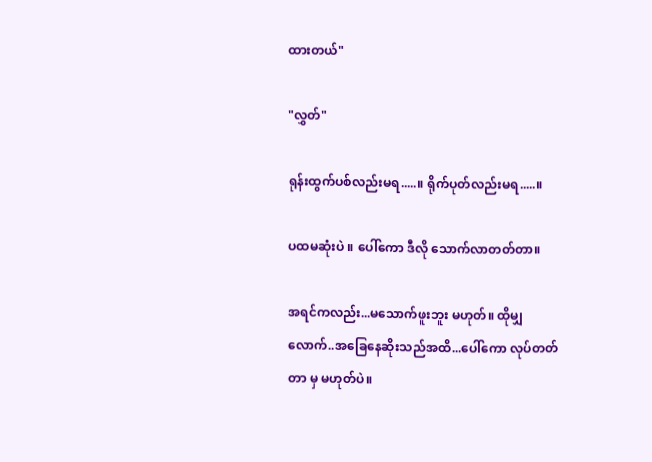ထားတယ်"

"လွှတ်"

ရုန်းထွက်ပစ်လည်းမရ.....။ ရိုက်ပုတ်လည်းမရ.....။

ပထမဆုံးပဲ ။ ပေါ်ကော ဒီလို သောက်လာတတ်တာ။

အရင်ကလည်း...မသောက်ဖူးဘူး မဟုတ်။ ထိုမျှလောက်..အခြေနေဆိုးသည်အထိ...ပေါ်ကော လုပ်တတ်တာ မှ မဟုတ်ပဲ။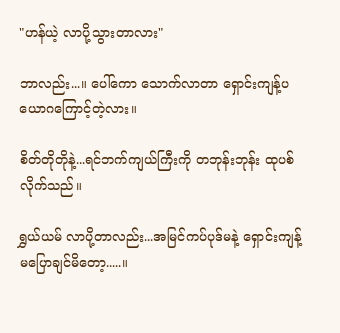"ဟန်ယဲ့ လာပို့သွားတာလား"

ဘာလည်း...။ ပေါ်ကော သောက်လာတာ ရှောင်းကျန့်ပယောဂကြောင့်တဲ့လား။

စိတ်တိုတိုနဲ့...ရင်ဘက်ကျယ်ကြီးကို တဘုန်းဘုန်း ထုပစ်လိုက်သည်။

ရွှယ်ယမ် လာပို့တာလည်း...အမြင်ကပ်ပုဒ်မနဲ့ ရှောင်းကျန့် မပြောချင်မိတော့.....။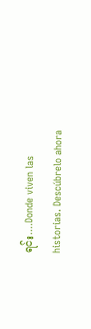ရင်း....Donde viven las historias. Descúbrelo ahora